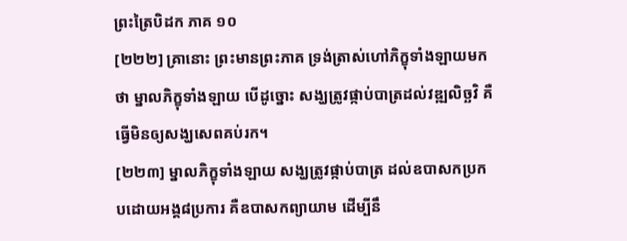ព្រះត្រៃបិដក ភាគ ១០
[២២២] គ្រានោះ ព្រះមានព្រះភាគ ទ្រង់ត្រាស់ហៅភិក្ខុទាំងឡាយមកថា ម្នាលភិក្ខុទាំងឡាយ បើដូច្នោះ សង្ឃត្រូវផ្កាប់បាត្រដល់វឌ្ឍលិច្ឆវិ គឺធ្វើមិនឲ្យសង្ឃសេពគប់រក។
[២២៣] ម្នាលភិក្ខុទាំងឡាយ សង្ឃត្រូវផ្កាប់បាត្រ ដល់ឧបាសកប្រកបដោយអង្គ៨ប្រការ គឺឧបាសកព្យាយាម ដើម្បីនឹ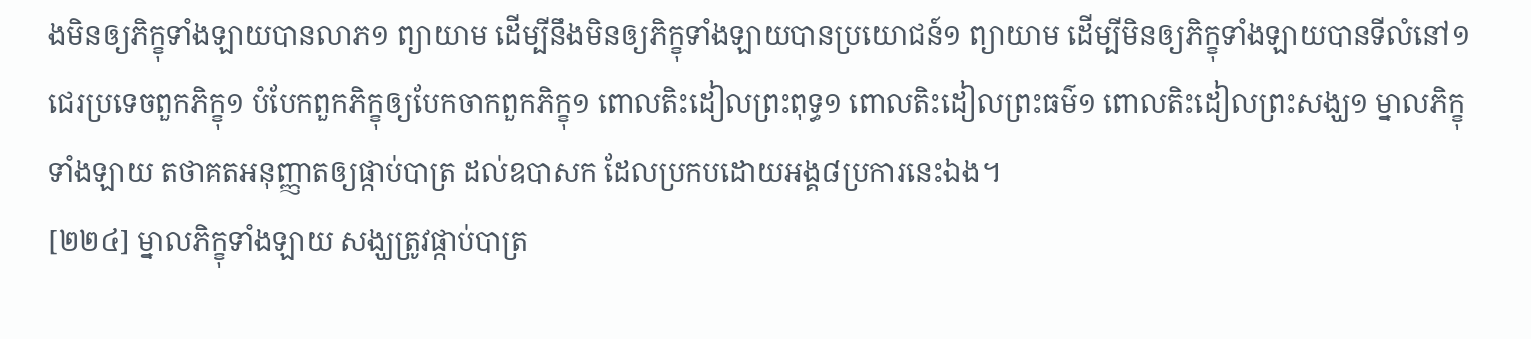ងមិនឲ្យភិក្ខុទាំងឡាយបានលាភ១ ព្យាយាម ដើម្បីនឹងមិនឲ្យភិក្ខុទាំងឡាយបានប្រយោជន៍១ ព្យាយាម ដើម្បីមិនឲ្យភិក្ខុទាំងឡាយបានទីលំនៅ១ ជេរប្រទេចពួកភិក្ខុ១ បំបែកពួកភិក្ខុឲ្យបែកចាកពួកភិក្ខុ១ ពោលតិះដៀលព្រះពុទ្ធ១ ពោលតិះដៀលព្រះធម៌១ ពោលតិះដៀលព្រះសង្ឃ១ ម្នាលភិក្ខុទាំងឡាយ តថាគតអនុញ្ញាតឲ្យផ្កាប់បាត្រ ដល់ឧបាសក ដែលប្រកបដោយអង្គ៨ប្រការនេះឯង។
[២២៤] ម្នាលភិក្ខុទាំងឡាយ សង្ឃត្រូវផ្កាប់បាត្រ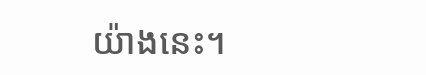យ៉ាងនេះ។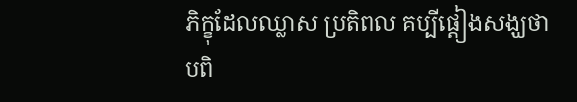ភិក្ខុដែលឈ្លាស ប្រតិពល គប្បីផ្តៀងសង្ឃថា បពិ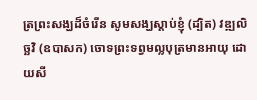ត្រព្រះសង្ឃដ៏ចំរើន សូមសង្ឃស្តាប់ខ្ញុំ (ដ្បិត) វឌ្ឍលិច្ឆវិ (ឧបាសក) ចោទព្រះទព្វមល្លបុត្រមានអាយុ ដោយសី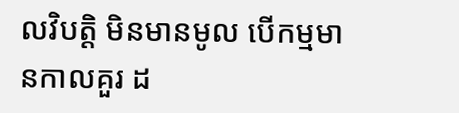លវិបត្តិ មិនមានមូល បើកម្មមានកាលគួរ ដ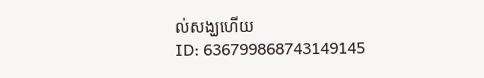ល់សង្ឃហើយ
ID: 636799868743149145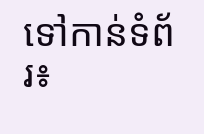ទៅកាន់ទំព័រ៖